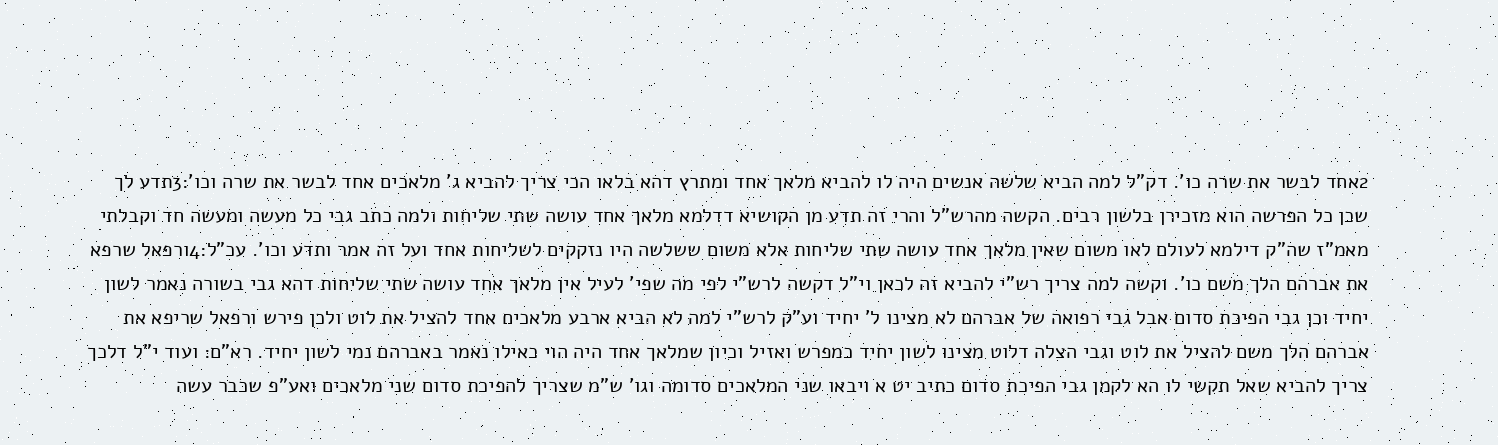2אחד לבשר את שרה כו'. דק"ל למה הביא שלשה אנשים היה לו להביא מלאך אחד ומתרץ דהא בלאו הכי צריך להביא ג' מלאכים אחד לבשר את שרה וכו':3תדע לך שכן כל הפרשה הוא מזכירן בלשון רבים. הקשה מהרש"ל והרי זה תדע מן הקושיא דדלמא מלאך אחד עושה שתי שליחות ולמה כתב גבי כל מעשה ומעשה חד וקבלתי מאמ"ז שה"ק דילמא לעולם לאו משום שאין מלאך אחד עושה שתי שליחות אלא משום ששלשה היו נזקקים לשליחות אחד ועל זה אמר ותדע וכו'. עכ"ל:4ורפאל שרפא את אברהם הלך משם כו'. וקשה למה צריך רש"י להביא זה לכאן וי"ל דקשה לרש"י לפי מה שפי' לעיל אין מלאך אחד עושה שתי שליחות דהא גבי בשורה נאמר לשון יחיד וכן גבי הפיכת סדום אבל גבי רפואה של אברהם לא מצינו ל' יחיד וע"ק לרש"י למה לא הביא ארבע מלאכים אחד להציל את לוט ולכן פירש ורפאל שריפא את אברהם הלך משם להציל את לוט וגבי הצלה דלוט מצינו לשון יחיד כמפרש ואזיל וכיון שמלאך אחד היה הוי כאילו נאמר באברהם נמי לשון יחיד. רא"ם: ועוד י"ל דלכך צריך להביא שאל תקשי לו הא לקמן גבי הפיכת סדום כתיב יט א ויבאו שני המלאכים סדומה וגו' ש"מ שצריך להפיכת סדום שני מלאכים ואע"פ שכבר עשה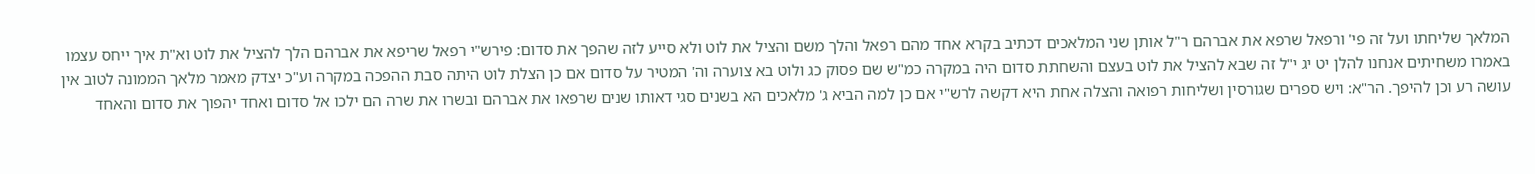המלאך שליחתו ועל זה פי' ורפאל שרפא את אברהם ר"ל אותן שני המלאכים דכתיב בקרא אחד מהם רפאל והלך משם והציל את לוט ולא סייע לזה שהפך את סדום: פירש"י רפאל שריפא את אברהם הלך להציל את לוט וא"ת איך ייחס עצמו באמרו משחיתים אנחנו להלן יט יג י"ל זה שבא להציל את לוט בעצם והשחתת סדום היה במקרה כמ"ש שם פסוק כג ולוט בא צוערה וה' המטיר על סדום אם כן הצלת לוט היתה סבת ההפכה במקרה וע"כ יצדק מאמר מלאך הממונה לטוב אין עושה רע וכן להיפך. הר"א: ויש ספרים שגורסין ושליחות רפואה והצלה אחת היא דקשה לרש"י אם כן למה הביא ג' מלאכים הא בשנים סגי דאותו שנים שרפאו את אברהם ובשרו את שרה הם ילכו אל סדום ואחד יהפוך את סדום והאחד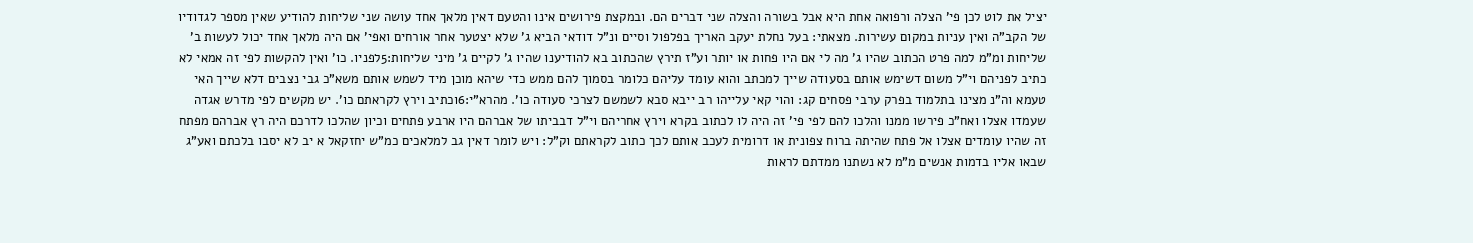יציל את לוט לכן פי' הצלה ורפואה אחת היא אבל בשורה והצלה שני דברים הם. ובמקצת פירושים אינו והטעם דאין מלאך אחד עושה שני שליחות להודיע שאין מספר לגדודיו של הקב"ה ואין עניות במקום עשירות. מצאתי: בעל נחלת יעקב האריך בפלפול וסיים ונ"ל דודאי הביא ג' שלא יצטער אחר אורחים ואפי' אם היה מלאך אחד יכול לעשות ב' שליחות ומ"מ למה פרט הכתוב שהיו ג' מה לי אם היו פחות או יותר וע"ז תירץ שהכתוב בא להודיענו שהיו ג' לקיים ג' מיני שליחות:5לפניו. כו' ואין להקשות לפי זה אמאי לא כתיב לפניהם וי"ל משום דשימש אותם בסעודה שייך למכתב והוא עומד עליהם כלומר בסמוך להם ממש כדי שיהא מוכן מיד לשמש אותם משא"כ גבי נצבים דלא שייך האי טעמא וה"נ מצינו בתלמוד בפרק ערבי פסחים קג: והוי קאי עלייהו רב ייבא סבא לשמשם לצרכי סעודה כו'. מהרא"י:6וכתיב וירץ לקראתם כו'. יש מקשים לפי מדרש אגדה שעמדו אצלו ואח"כ פירשו ממנו והלכו להם לפי פי' זה היה לו לכתוב בקרא וירץ אחריהם וי"ל דבביתו של אברהם היו ארבע פתחים וכיון שהלכו לדרכם היה רץ אברהם מפתח זה שהיו עומדים אצלו אל פתח שהיתה ברוח צפונית או דרומית לעכב אותם לכך כתוב לקראתם וק"ל: ויש לומר דאין גב למלאכים כמ"ש יחזקאל א יב לא יסבו בלכתם ואע"ג שבאו אליו בדמות אנשים מ"מ לא נשתנו ממדתם לראות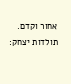אחור וקדם. תולדות יצחק: